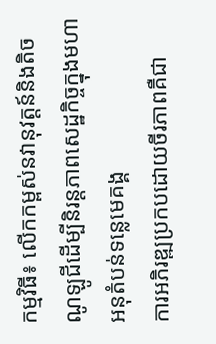កម្មវិធី៖ លើកកម្ពស់នវានុវត្តន៍និងតិចណូឡូជីដើម្បីនិរន្តភាពសេដ្ឋកិច្ចក្នុងមហាអនុតំបន់ទន្លេមេគង្គ
ការអភិរឌ្ឍប្រកបដោយចីរភាពគឺជា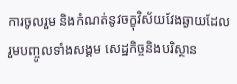ការចូលរួម និងកំណត់នូវចក្ខុវិស័យវែងឆ្ងាយដែលរួមបញ្ចូលទាំងសង្គម សេដ្ឋកិច្ចនិងបរិស្ថាន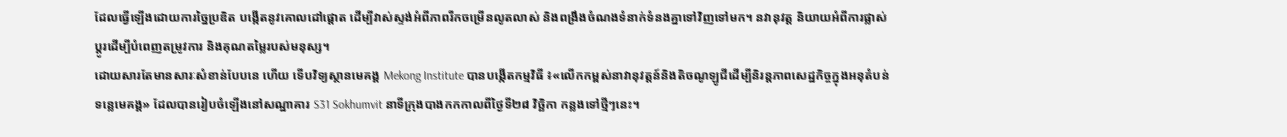ដែលធ្វើឡើងដោយការច្នៃប្រឌិត បង្កើតនូវគោលដៅផ្ដោត ដើម្បីវាស់ស្ទង់អំពីភាពរីកចម្រើនលូតលាស់ និងពង្រឹងចំណងទំនាក់ទំនងគ្នាទៅវិញទៅមក។ នវានុវត្ត និយាយអំពីការផ្លាស់ប្ដូរដើម្បីបំពេញតម្រូវការ និងគុណតម្លៃរបស់មនុស្ស។
ដោយសារតែមានសារៈសំខាន់បែបនេ ហើយ ទើបវិទ្យស្ថានមេគង្គ Mekong Institute បានបង្កើតកម្មវិធី ៖«លើកកម្ពស់នាវានុវត្តន៍និងតិចណូឡូជីដើម្បីនិរន្តភាពសេដ្ឋកិច្ចក្នុងអនុតំបន់ទន្លេមេគង្គ» ដែលបានរៀបចំឡើងនៅសណ្ឋាគារ S31 Sokhumvit នាទីក្រុងបាងកកកាលពីថ្ងៃទី២៨ វិច្ឆិកា កន្លងទៅថ្មីៗនេះ។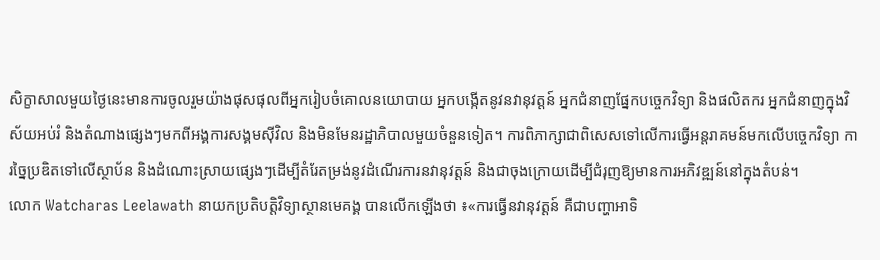សិក្ខាសាលមួយថ្ងៃនេះមានការចូលរួមយ៉ាងផុសផុលពីអ្នករៀបចំគោលនយោបាយ អ្នកបង្កើតនូវនវានុវត្តន៍ អ្នកជំនាញផ្នែកបច្ចេកវិទ្យា និងផលិតករ អ្នកជំនាញក្នុងវិស័យអប់រំ និងតំណាងផ្សេងៗមកពីអង្គការសង្គមស៊ីវិល និងមិនមែនរដ្ឋាភិបាលមួយចំនួនទៀត។ ការពិភាក្សាជាពិសេសទៅលើការធ្វើអន្តរាគមន៍មកលើបច្ចេកវិទ្យា ការច្នៃប្រឌិតទៅលើស្ថាប័ន និងដំណោះស្រាយផ្សេងៗដើម្បីតំរែតម្រង់នូវដំណើរការនវានុវត្តន៍ និងជាចុងក្រោយដើម្បីជំរុញឱ្យមានការអភិវឌ្ឍន៍នៅក្នុងតំបន់។
លោក Watcharas Leelawath នាយកប្រតិបត្តិវិទ្យាស្ថានមេគង្គ បានលើកឡើងថា ៖«ការធ្វើនវានុវត្តន៍ គឺជាបញ្ហាអាទិ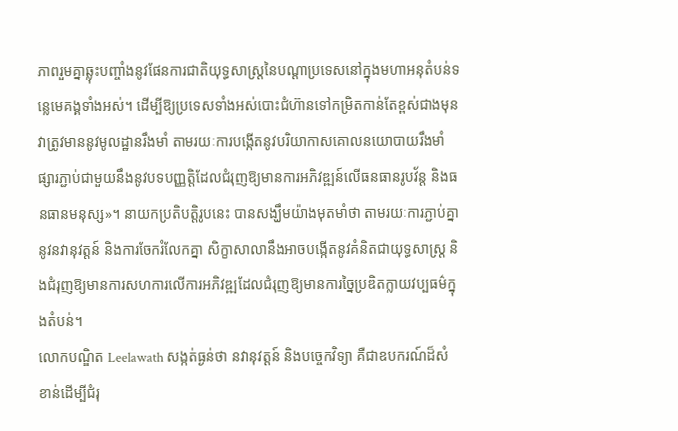ភាពរួមគ្នាឆ្លុះបញ្ចាំងនូវផែនការជាតិយុទ្ធសាស្ត្រនៃបណ្ដាប្រទេសនៅក្នុងមហាអនុតំបន់ទន្លេមេគង្គទាំងអស់។ ដើម្បីឱ្យប្រទេសទាំងអស់បោះជំហ៊ានទៅកម្រិតកាន់តែខ្ពស់ជាងមុន វាត្រូវមាននូវមូលដ្ឋានរឹងមាំ តាមរយៈការបង្កើតនូវបរិយាកាសគោលនយោបាយរឹងមាំផ្សារភ្ជាប់ជាមួយនឹងនូវបទបញ្ញត្តិដែលជំរុញឱ្យមានការអភិវឌ្ឍន៍លើធនធានរូបវ័ន្ត និងធនធានមនុស្ស»។ នាយកប្រតិបត្តិរូបនេះ បានសង្ឃឹមយ៉ាងមុតមាំថា តាមរយៈការភ្ជាប់គ្នានូវនវានុវត្តន៍ និងការចែករំលែកគ្នា សិក្ខាសាលានឹងអាចបង្កើតនូវគំនិតជាយុទ្ធសាស្ត្រ និងជំរុញឱ្យមានការសហការលើការអភិវឌ្ឍដែលជំរុញឱ្យមានការច្នៃប្រឌិតក្លាយវប្បធម៌ក្នុងតំបន់។
លោកបណ្ឌិត Leelawath សង្កត់ធ្ងន់ថា នវានុវត្តន៍ និងបច្ចេកវិទ្យា គឺជាឧបករណ៍ដ៏សំខាន់ដើម្បីជំរុ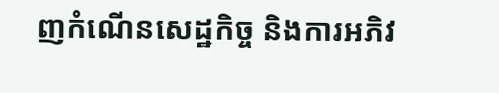ញកំណើនសេដ្ឋកិច្ច និងការអភិវ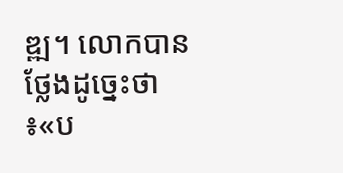ឌ្ឍ។ លោកបានថ្លែងដូច្នេះថា ៖«ប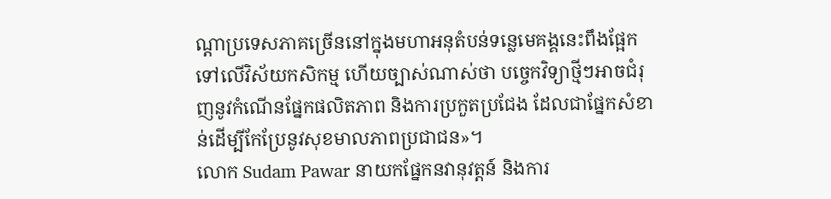ណ្ដាប្រទេសភាគច្រើននៅក្នុងមហាអនុតំបន់ទន្លេមេគង្គនេះពឹងផ្អែកទៅលើវិស័យកសិកម្ម ហើយច្បាស់ណាស់ថា បច្ចេកវិទ្យាថ្មីៗអាចជំរុញនូវកំណើនផ្នែកផលិតភាព និងការប្រកួតប្រជែង ដែលជាផ្នែកសំខាន់ដើម្បីកែប្រែនូវសុខមាលភាពប្រជាជន»។
លោក Sudam Pawar នាយកផ្នែកនវានុវត្តន៍ និងការ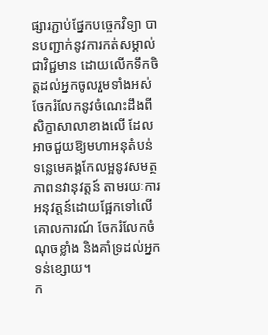ផ្សារភ្ជាប់ផ្នែកបច្ចេកវិទ្យា បានបញ្ជាក់នូវការកត់សម្គាល់ជាវិជ្ជមាន ដោយលើកទឹកចិត្តដល់អ្នកចូលរួមទាំងអស់ចែករំលែកនូវចំណេះដឹងពីសិក្ខាសាលាខាងលើ ដែលអាចជួយឱ្យមហាអនុតំបន់ទន្លេមេគង្គកែលម្អនូវសមត្ថភាពនវានុវត្តន៍ តាមរយៈការអនុវត្តន៍ដោយផ្អែកទៅលើគោលការណ៍ ចែករំលែកចំណុចខ្លាំង និងគាំទ្រដល់អ្នកទន់ខ្សោយ។
ក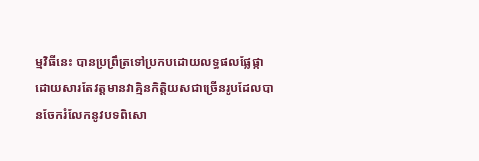ម្មវិធីនេះ បានប្រព្រឹត្រទៅប្រកបដោយលទ្ធផលផ្លែផ្កា ដោយសារតែវត្តមានវាគ្មិនកិត្តិយសជាច្រើនរូបដែលបានចែករំលែកនូវបទពិសោ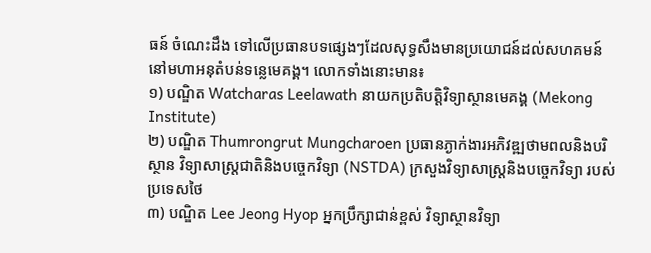ធន៍ ចំណេះដឹង ទៅលើប្រធានបទផ្សេងៗដែលសុទ្ធសឹងមានប្រយោជន៍ដល់សហគមន៍នៅមហាអនុតំបន់ទន្លេមេគង្គ។ លោកទាំងនោះមាន៖
១) បណ្ឌិត Watcharas Leelawath នាយកប្រតិបត្តិវិទ្យាស្ថានមេគង្គ (Mekong Institute)
២) បណ្ឌិត Thumrongrut Mungcharoen ប្រធានភ្ងាក់ងារអភិវឌ្ឍថាមពលនិងបរិស្ថាន វិទ្យាសាស្រ្តជាតិនិងបច្ចេកវិទ្យា (NSTDA) ក្រសួងវិទ្យាសាស្ត្រនិងបច្ចេកវិទ្យា របស់ប្រទេសថៃ
៣) បណ្ឌិត Lee Jeong Hyop អ្នកប្រឹក្សាជាន់ខ្ពស់ វិទ្យាស្ថានវិទ្យា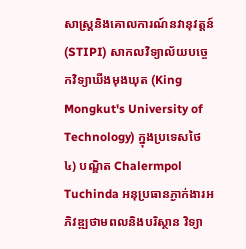សាស្រ្តនិងគោលការណ៍នវានុវត្តន៍ (STIPI) សាកលវិទ្យាល័យបច្ចេកវិទ្យាឃីងមុងឃុត (King Mongkut's University of Technology) ក្នុងប្រទេសថៃ
៤) បណ្ឌិត Chalermpol Tuchinda អនុប្រធានភ្ងាក់ងារអភិវឌ្ឍថាមពលនិងបរិស្ថាន វិទ្យា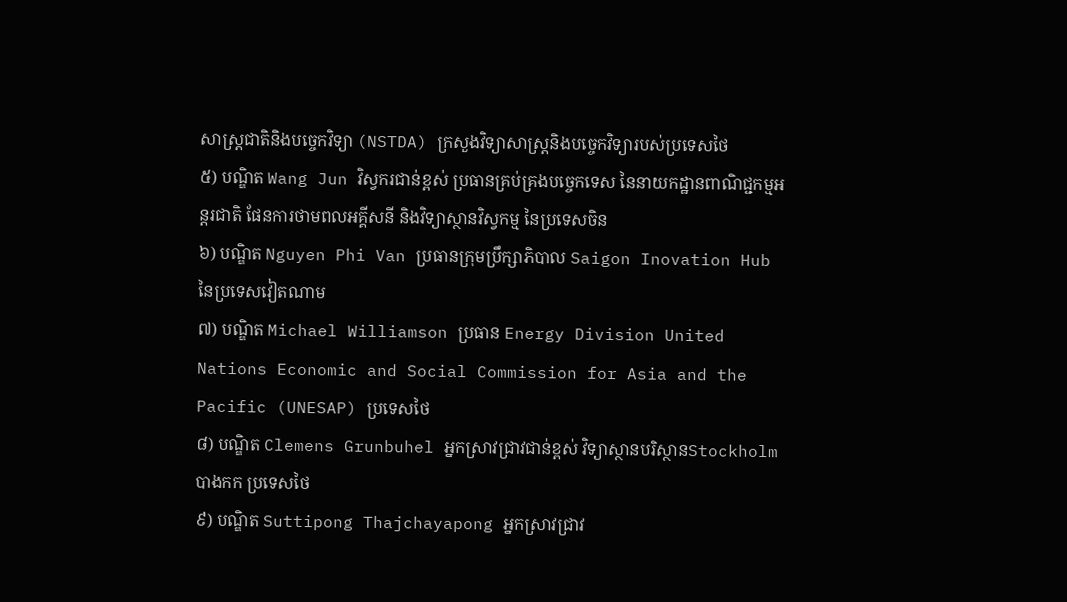សាស្រ្តជាតិនិងបច្ចេកវិទ្យា (NSTDA) ក្រសួងវិទ្យាសាស្ត្រនិងបច្ចេកវិទ្យារបស់ប្រទេសថៃ
៥) បណ្ឌិត Wang Jun វិស្វករជាន់ខ្ពស់ ប្រធានគ្រប់គ្រងបច្ចេកទេស នៃនាយកដ្ឋានពាណិជ្ជកម្មអន្តរជាតិ ផែនការថាមពលអគ្គីសនី និងវិទ្យាស្ថានវិស្វកម្ម នៃប្រទេសចិន
៦) បណ្ឌិត Nguyen Phi Van ប្រធានក្រុមប្រឹក្សាភិបាល Saigon Inovation Hub នៃប្រទេសវៀតណាម
៧) បណ្ឌិត Michael Williamson ប្រធាន Energy Division United Nations Economic and Social Commission for Asia and the Pacific (UNESAP) ប្រទេសថៃ
៨) បណ្ឌិត Clemens Grunbuhel អ្នកស្រាវជ្រាវជាន់ខ្ពស់ វិទ្យាស្ថានបរិស្ថានStockholm បាងកក ប្រទេសថៃ
៩) បណ្ឌិត Suttipong Thajchayapong អ្នកស្រាវជ្រាវ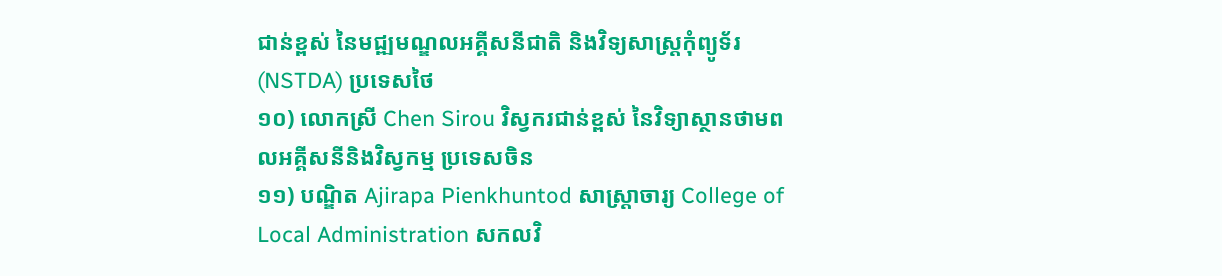ជាន់ខ្ពស់ នៃមជ្ឍមណ្ឌលអគ្គីសនីជាតិ និងវិទ្យសាស្រ្តកុំព្យូទ័រ (NSTDA) ប្រទេសថៃ
១០) លោកស្រី Chen Sirou វិស្វករជាន់ខ្ពស់ នៃវិទ្យាស្ថានថាមពលអគ្គីសនីនិងវិស្វកម្ម ប្រទេសចិន
១១) បណ្ឌិត Ajirapa Pienkhuntod សាស្រ្តាចារ្យ College of Local Administration សកលវិ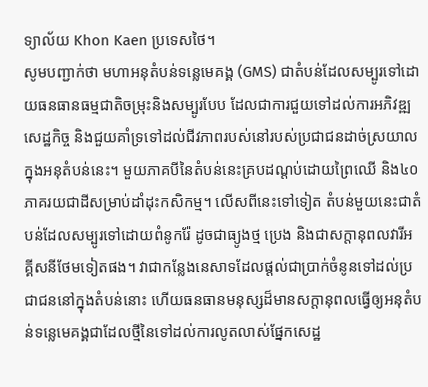ទ្យាល័យ Khon Kaen ប្រទេសថៃ។
សូមបញ្ជាក់ថា មហាអនុតំបន់ទន្លេមេគង្គ (GMS) ជាតំបន់ដែលសម្បូរទៅដោយធនធានធម្មជាតិចម្រុះនិងសម្បូរបែប ដែលជាការជួយទៅដល់ការអភិវឌ្ឍសេដ្ឋកិច្ច និងជួយគាំទ្រទៅដល់ជីវភាពរបស់នៅរបស់ប្រជាជនដាច់ស្រយាលក្នុងអនុតំបន់នេះ។ មួយភាគបីនៃតំបន់នេះគ្របដណ្ដប់ដោយព្រៃឈើ និង៤០ភាគរយជាដីសម្រាប់ដាំដុះកសិកម្ម។ លើសពីនេះទៅទៀត តំបន់មួយនេះជាតំបន់ដែលសម្បូរទៅដោយពំនូករ៉ែ ដូចជាធ្យូងថ្ម ប្រេង និងជាសក្តានុពលវារីអគ្គីសនីថែមទៀតផង។ វាជាកន្លែងនេសាទដែលផ្ដល់ជាប្រាក់ចំនូនទៅដល់ប្រជាជននៅក្នុងតំបន់នោះ ហើយធនធានមនុស្សដ៏មានសក្ដានុពលធ្វើឲ្យអនុតំបន់ទន្លេមេគង្គជាដែលថ្មីនៃទៅដល់ការលូតលាស់ផ្នែកសេដ្ឋ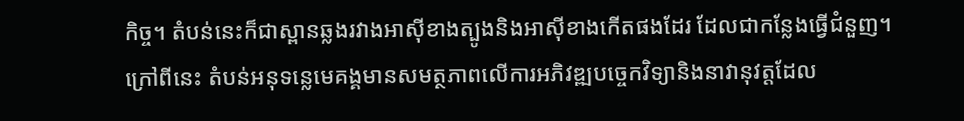កិច្ច។ តំបន់នេះក៏ជាស្ពានឆ្លងរវាងអាស៊ីខាងត្បូងនិងអាស៊ីខាងកើតផងដែរ ដែលជាកន្លែងធ្វើជំនួញ។
ក្រៅពីនេះ តំបន់អនុទន្លេមេគង្គមានសមត្ថភាពលើការអភិវឌ្ឍបច្ចេកវិទ្យានិងនាវានុវត្តដែល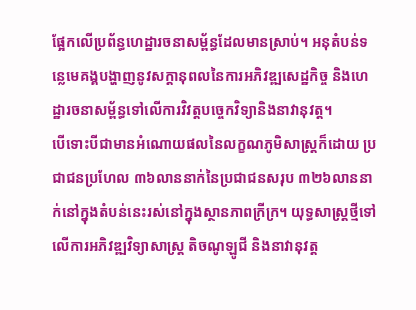ផ្អែកលើប្រព័ន្ធហេដ្ឋារចនាសម្ព័ន្ធដែលមានស្រាប់។ អនុតំបន់ទន្លេមេគង្គបង្ហាញនូវសក្ដានុពលនៃការអភិវឌ្ឍសេដ្ឋកិច្ច និងហេដ្ឋារចនាសម្ព័ន្ធទៅលើការវិវត្តបច្ចេកវិទ្យានិងនាវានុវត្ត។
បើទោះបីជាមានអំណោយផលនៃលក្ខណភូមិសាស្រ្តក៏ដោយ ប្រជាជនប្រហែល ៣៦លាននាក់នៃប្រជាជនសរុប ៣២៦លាននាក់នៅក្នុងតំបន់នេះរស់នៅក្នុងស្ថានភាពក្រីក្រ។ យុទ្ធសាស្រ្តថ្មីទៅលើការអភិវឌ្ឍវិទ្យាសាស្រ្ត តិចណូឡូជី និងនាវានុវត្ត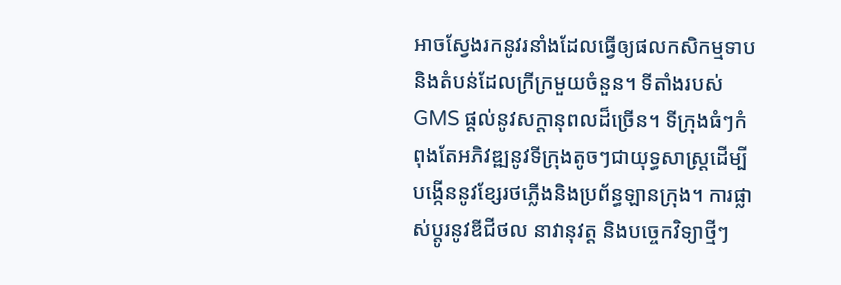អាចស្វែងរកនូវរនាំងដែលធ្វើឲ្យផលកសិកម្មទាប និងតំបន់ដែលក្រីក្រមួយចំនួន។ ទីតាំងរបស់ GMS ផ្ដល់នូវសក្ដានុពលដ៏ច្រើន។ ទីក្រុងធំៗកំពុងតែអភិវឌ្ឍនូវទីក្រុងតូចៗជាយុទ្ធសាស្រ្តដើម្បីបង្កើននូវខ្សែរថភ្លើងនិងប្រព័ន្ធឡានក្រុង។ ការផ្លាស់ប្ដូរនូវឌីជីថល នាវានុវត្ត និងបច្ចេកវិទ្យាថ្មីៗ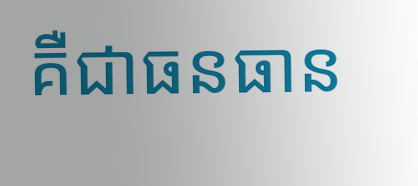គឺជាធនធាន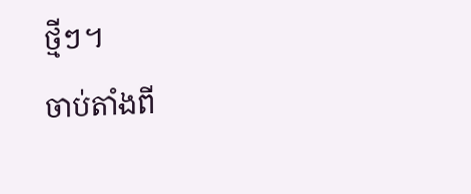ថ្មីៗ។
ចាប់តាំងពី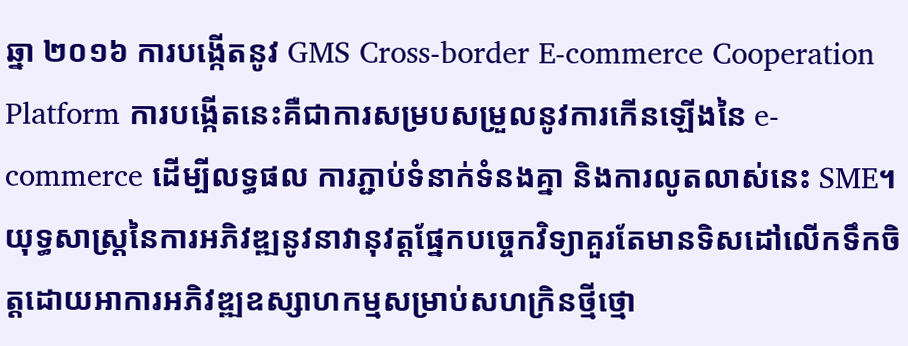ឆ្នា ២០១៦ ការបង្កើតនូវ GMS Cross-border E-commerce Cooperation Platform ការបង្កើតនេះគឺជាការសម្របសម្រួលនូវការកើនឡើងនៃ e-commerce ដើម្បីលទ្ធផល ការភ្ជាប់ទំនាក់ទំនងគ្នា និងការលូតលាស់នេះ SME។
យុទ្ធសាស្រ្តនៃការអភិវឌ្ឍនូវនាវានុវត្តផ្នែកបច្ចេកវិទ្យាគួរតែមានទិសដៅលើកទឹកចិត្តដោយអាការអភិវឌ្ឍឧស្សាហកម្មសម្រាប់សហក្រិនថ្មីថ្មោ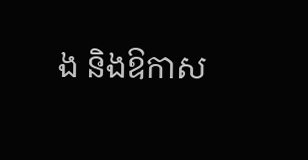ង និងឱកាស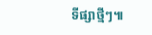ទីផ្សាថ្មីៗ៕